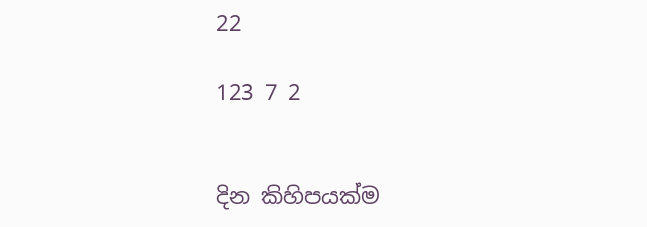22

123 7 2


දින කිහිපයක්ම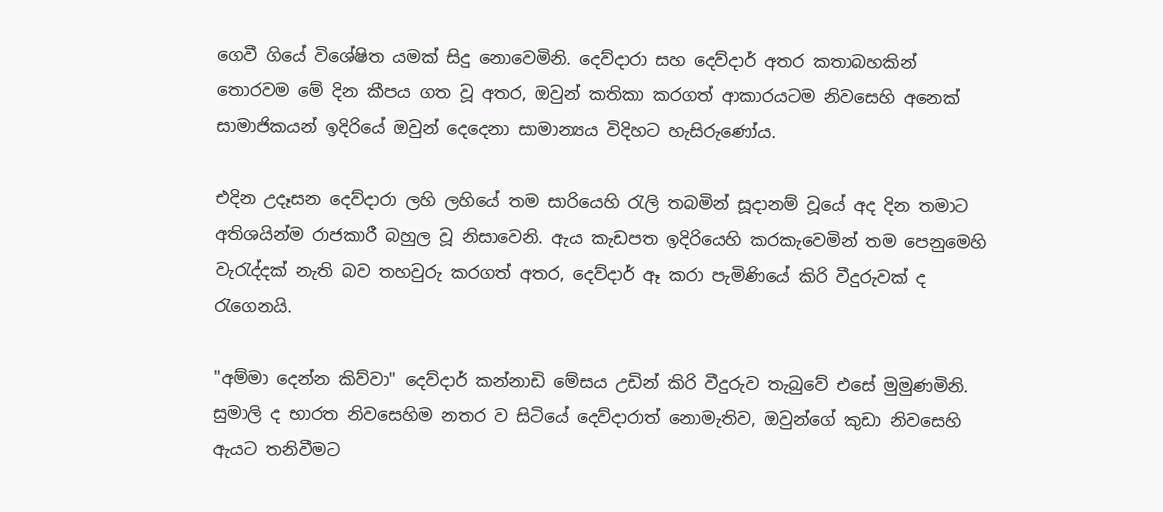ගෙවී ගියේ විශේෂිත යමක් සිදු නොවෙමිනි. දෙව්දාරා සහ දෙව්දාර් අතර කතාබහකින් තොරවම මේ දින කීපය ගත වූ අතර, ඔවුන් කතිකා කරගත් ආකාරයටම නිවසෙහි අනෙක් සාමාජිකයන් ඉදිරියේ ඔවුන් දෙදෙනා සාමාන්‍යය විදිහට හැසිරුණෝය.

එදින උදෑසන දෙව්දාරා ලහි ලහියේ තම සාරියෙහි රැලි තබමින් සූදානම් වූයේ අද දින තමාට අතිශයින්ම රාජකාරී බහුල වූ නිසාවෙනි. ඇය කැඩපත ඉදිරියෙහි කරකැවෙමින් තම පෙනුමෙහි වැරැද්දක් නැති බව තහවුරු කරගත් අතර, දෙව්දාර් ඈ කරා පැමිණියේ කිරි වීදුරුවක් ද රැගෙනයි.

"අම්මා දෙන්න කිව්වා" දෙව්දාර් කන්නාඩි මේසය උඩින් කිරි වීදුරුව තැබුවේ එසේ මුමුණමිනි. සුමාලි ද භාරත නිවසෙහිම නතර ව සිටියේ දෙව්දාරාත් නොමැතිව, ඔවුන්ගේ කුඩා නිවසෙහි ඇයට තනිවීමට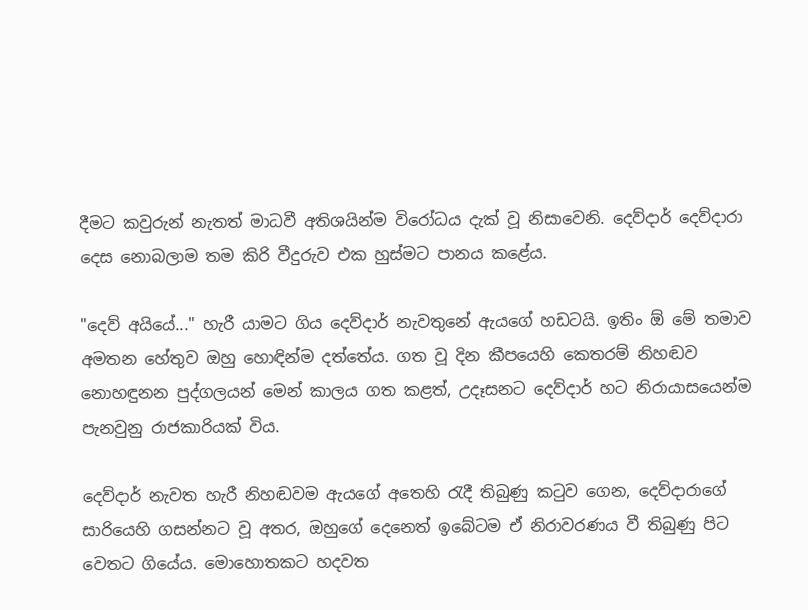දීමට කවුරුන් නැතත් මාධවී අතිශයින්ම විරෝධය දැක් වූ නිසාවෙනි. දෙව්දාර් දෙව්දාරා දෙස නොබලාම තම කිරි වීදුරුව එක හුස්මට පානය කළේය.

"දෙව් අයියේ..." හැරී යාමට ගිය දෙව්දාර් නැවතුනේ ඇයගේ හඩටයි. ඉතිං ඕ මේ තමාව අමතන හේතුව ඔහු හොඳින්ම දත්තේය. ගත වූ දින කීපයෙහි කෙතරම් නිහඬව නොහඳුනන පුද්ගලයන් මෙන් කාලය ගත කළත්, උදෑසනට දෙව්දාර් හට නිරායාසයෙන්ම පැනවුනු රාජකාරියක් විය.

දෙව්දාර් නැවත හැරී නිහඬවම ඇයගේ අතෙහි රැදී තිබුණු කටුව ගෙන, දෙව්දාරාගේ සාරියෙහි ගසන්නට වූ අතර, ඔහුගේ දෙනෙත් ඉබේටම ඒ නිරාවරණය වී තිබුණු පිට වෙතට ගියේය. මොහොතකට හදවත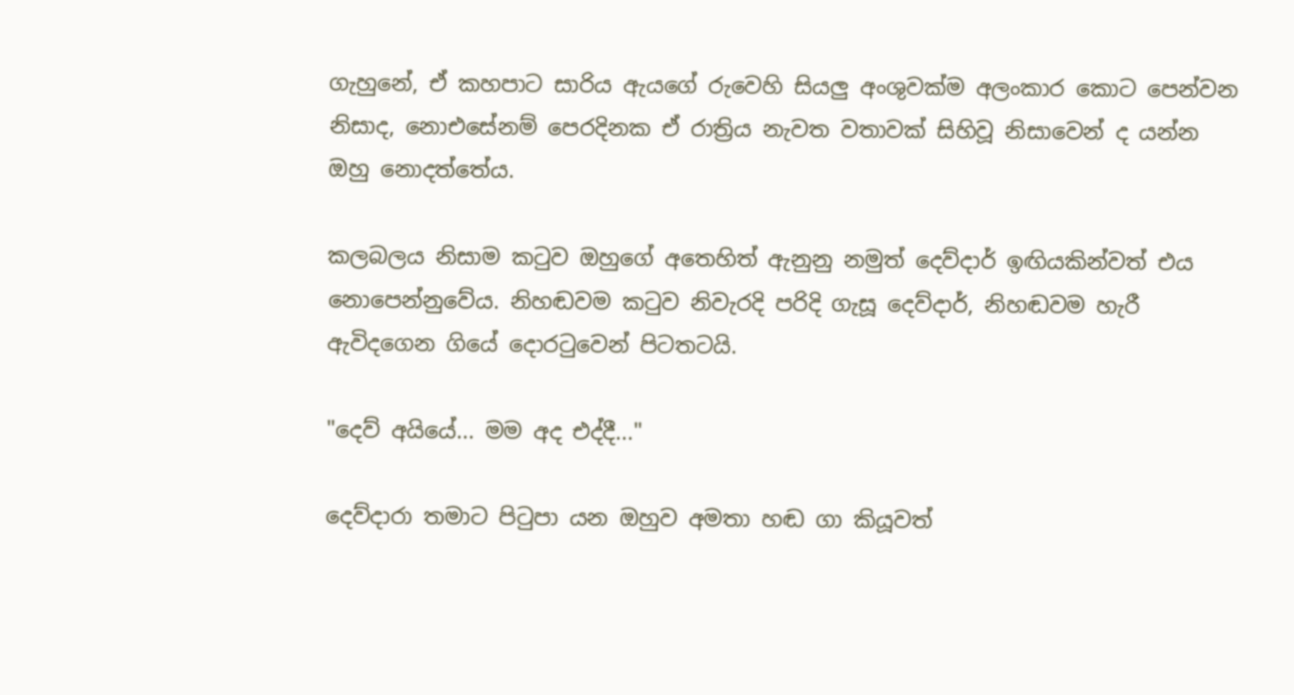ගැහුනේ, ඒ කහපාට සාරිය ඇයගේ රුවෙහි සියලු අංශුවක්ම අලංකාර කොට පෙන්වන නිසාද, නොඑසේනම් පෙරදිනක ඒ රාත්‍රිය නැවත වතාවක් සිහිවූ නිසාවෙන් ද යන්න ඔහු නොදත්තේය.

කලබලය නිසාම කටුව ඔහුගේ අතෙහිත් ඇනුනු නමුත් දෙව්දාර් ඉඟියකින්වත් එය නොපෙන්නුවේය. නිහඬවම කටුව නිවැරදි පරිදි ගැසූ දෙව්දාර්, නිහඬවම හැරී ඇවිදගෙන ගියේ දොරටුවෙන් පිටතටයි.

"දෙව් අයියේ... මම අද එද්දී..."

දෙව්දාරා තමාට පිටුපා යන ඔහුව අමතා හඬ ගා කියූවත්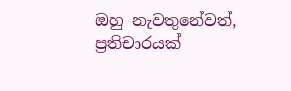ඔහු නැවතුනේවත්, ප්‍රතිචාරයක්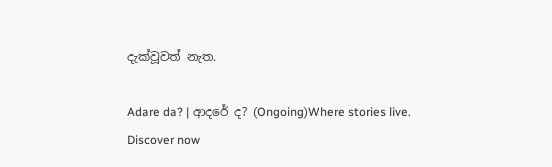දැක්වූවත් නැත.

Adare da? | ආදරේ ද? (Ongoing)Where stories live. Discover now